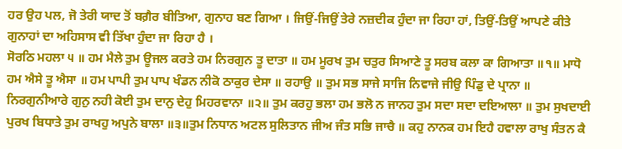ਹਰ ਉਹ ਪਲ, ਜੋ ਤੇਰੀ ਯਾਦ ਤੋਂ ਬਗ਼ੈਰ ਬੀਤਿਆ, ਗੁਨਾਹ ਬਣ ਗਿਆ । ਜਿਉਂ-ਜਿਉਂ ਤੇਰੇ ਨਜ਼ਦੀਕ ਹੁੰਦਾ ਜਾ ਰਿਹਾ ਹਾਂ, ਤਿਉਂ-ਤਿਉਂ ਆਪਣੇ ਕੀਤੇ ਗੁਨਾਹਾਂ ਦਾ ਅਹਿਸਾਸ ਵੀ ਤਿੱਖਾ ਹੁੰਦਾ ਜਾ ਰਿਹਾ ਹੈ ।
ਸੋਰਠਿ ਮਹਲਾ ੫ ॥ ਹਮ ਮੈਲੇ ਤੁਮ ਊਜਲ ਕਰਤੇ ਹਮ ਨਿਰਗੁਨ ਤੂ ਦਾਤਾ ॥ ਹਮ ਮੂਰਖ ਤੁਮ ਚਤੁਰ ਸਿਆਣੇ ਤੂ ਸਰਬ ਕਲਾ ਕਾ ਗਿਆਤਾ ॥੧॥ ਮਾਧੋ ਹਮ ਐਸੇ ਤੂ ਐਸਾ ॥ ਹਮ ਪਾਪੀ ਤੁਮ ਪਾਪ ਖੰਡਨ ਨੀਕੋ ਠਾਕੁਰ ਦੇਸਾ ॥ ਰਹਾਉ ॥ ਤੁਮ ਸਭ ਸਾਜੇ ਸਾਜਿ ਨਿਵਾਜੇ ਜੀਉ ਪਿੰਡੁ ਦੇ ਪ੍ਰਾਨਾ ॥ ਨਿਰਗੁਨੀਆਰੇ ਗੁਨੁ ਨਹੀ ਕੋਈ ਤੁਮ ਦਾਨੁ ਦੇਹੁ ਮਿਹਰਵਾਨਾ ॥੨॥ ਤੁਮ ਕਰਹੁ ਭਲਾ ਹਮ ਭਲੋ ਨ ਜਾਨਹ ਤੁਮ ਸਦਾ ਸਦਾ ਦਇਆਲਾ ॥ ਤੁਮ ਸੁਖਦਾਈ ਪੁਰਖ ਬਿਧਾਤੇ ਤੁਮ ਰਾਖਹੁ ਅਪੁਨੇ ਬਾਲਾ ॥੩॥ਤੁਮ ਨਿਧਾਨ ਅਟਲ ਸੁਲਿਤਾਨ ਜੀਅ ਜੰਤ ਸਭਿ ਜਾਚੈ ॥ ਕਹੁ ਨਾਨਕ ਹਮ ਇਹੈ ਹਵਾਲਾ ਰਾਖੁ ਸੰਤਨ ਕੈ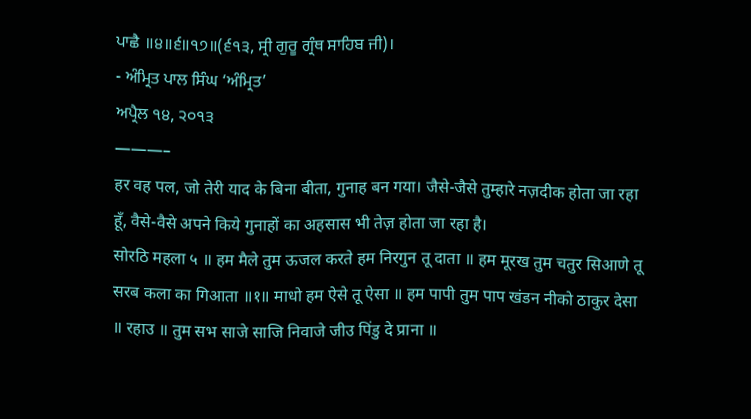ਪਾਛੈ ॥੪॥੬॥੧੭॥(੬੧੩, ਸ੍ਰੀ ਗੁਰੂ ਗ੍ਰੰਥ ਸਾਹਿਬ ਜੀ)।
- ਅੰਮ੍ਰਿਤ ਪਾਲ ਸਿੰਘ ‘ਅੰਮ੍ਰਿਤ’
ਅਪ੍ਰੈਲ ੧੪, ੨੦੧੩
———–
हर वह पल, जो तेरी याद के बिना बीता, गुनाह बन गया। जैसे-जैसे तुम्हारे नज़दीक होता जा रहा हूँ, वैसे-वैसे अपने किये गुनाहों का अहसास भी तेज़ होता जा रहा है।
सोरठि महला ५ ॥ हम मैले तुम ऊजल करते हम निरगुन तू दाता ॥ हम मूरख तुम चतुर सिआणे तू सरब कला का गिआता ॥१॥ माधो हम ऐसे तू ऐसा ॥ हम पापी तुम पाप खंडन नीको ठाकुर देसा ॥ रहाउ ॥ तुम सभ साजे साजि निवाजे जीउ पिंडु दे प्राना ॥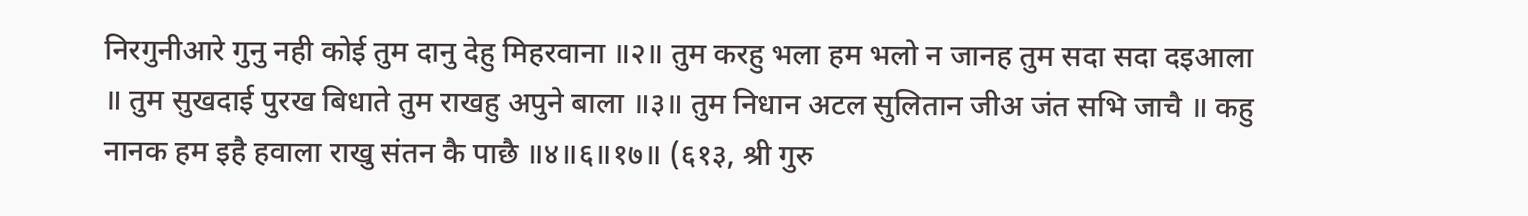निरगुनीआरे गुनु नही कोई तुम दानु देहु मिहरवाना ॥२॥ तुम करहु भला हम भलो न जानह तुम सदा सदा दइआला ॥ तुम सुखदाई पुरख बिधाते तुम राखहु अपुने बाला ॥३॥ तुम निधान अटल सुलितान जीअ जंत सभि जाचै ॥ कहु नानक हम इहै हवाला राखु संतन कै पाछै ॥४॥६॥१७॥ (६१३, श्री गुरु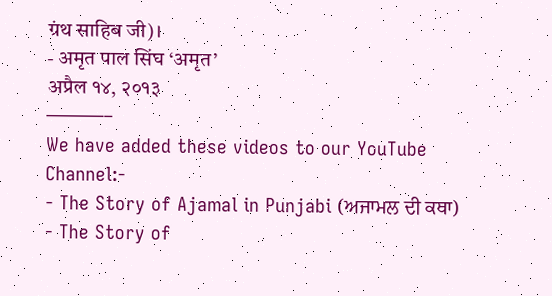ग्रंथ साहिब जी)।
- अमृत पाल सिंघ ‘अमृत’
अप्रैल १४, २०१३
———–
We have added these videos to our YouTube Channel:-
- The Story of Ajamal in Punjabi (ਅਜਾਮਲ ਦੀ ਕਥਾ)
- The Story of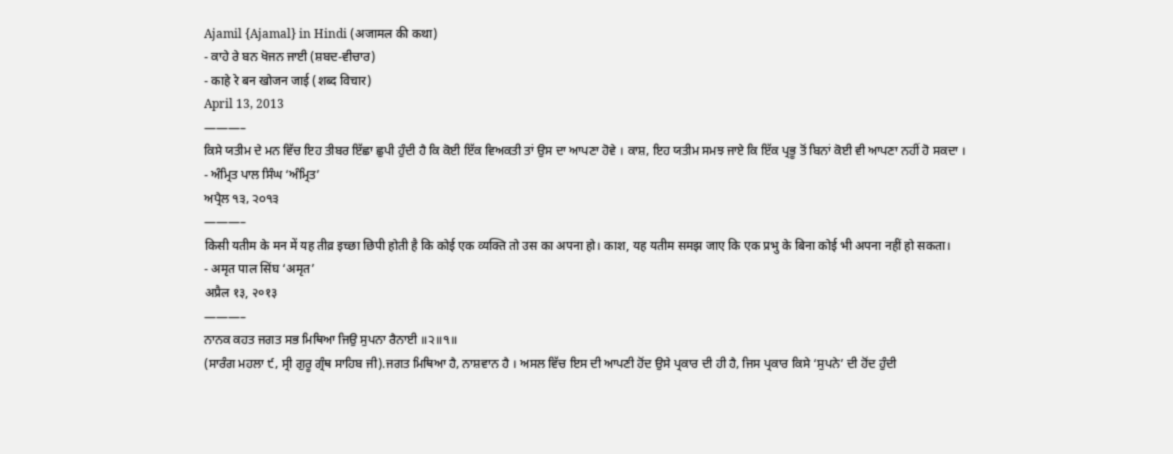Ajamil {Ajamal} in Hindi (अजामल की कथा)
- ਕਾਹੇ ਰੇ ਬਨ ਖੋਜਨ ਜਾਈ (ਸ਼ਬਦ-ਵੀਚਾਰ)
- काहे रे बन खोजन जाई (शब्द विचार)
April 13, 2013
———–
ਕਿਸੇ ਯਤੀਮ ਦੇ ਮਨ ਵਿੱਚ ਇਹ ਤੀਬਰ ਇੱਛਾ ਛੁਪੀ ਹੁੰਦੀ ਹੈ ਕਿ ਕੋਈ ਇੱਕ ਵਿਅਕਤੀ ਤਾਂ ਉਸ ਦਾ ਆਪਣਾ ਹੋਵੇ । ਕਾਸ਼, ਇਹ ਯਤੀਮ ਸਮਝ ਜਾਏ ਕਿ ਇੱਕ ਪ੍ਰਭੂ ਤੋਂ ਬਿਨਾਂ ਕੋਈ ਵੀ ਆਪਣਾ ਨਹੀਂ ਹੋ ਸਕਦਾ ।
- ਅੰਮ੍ਰਿਤ ਪਾਲ ਸਿੰਘ ‘ਅੰਮ੍ਰਿਤ’
ਅਪ੍ਰੈਲ ੧੩, ੨੦੧੩
———–
किसी यतीम के मन में यह तीव्र इच्छा छिपी होती है कि कोई एक व्यक्ति तो उस का अपना हो। काश, यह यतीम समझ जाए कि एक प्रभु के बिना कोई भी अपना नहीं हो सकता।
- अमृत पाल सिंघ ‘अमृत’
अप्रैल १३, २०१३
———–
ਨਾਨਕ ਕਹਤ ਜਗਤ ਸਭ ਮਿਥਿਆ ਜਿਉ ਸੁਪਨਾ ਰੈਨਾਈ ॥੨॥੧॥
(ਸਾਰੰਗ ਮਹਲਾ ੯, ਸ੍ਰੀ ਗੁਰੂ ਗ੍ਰੰਥ ਸਾਹਿਬ ਜੀ).ਜਗਤ ਮਿਥਿਆ ਹੈ, ਨਾਸ਼ਵਾਨ ਹੈ । ਅਸਲ ਵਿੱਚ ਇਸ ਦੀ ਆਪਣੀ ਹੋਂਦ ਉਸੇ ਪ੍ਰਕਾਰ ਦੀ ਹੀ ਹੈ, ਜਿਸ ਪ੍ਰਕਾਰ ਕਿਸੇ ‘ਸੁਪਨੇ’ ਦੀ ਹੋਂਦ ਹੁੰਦੀ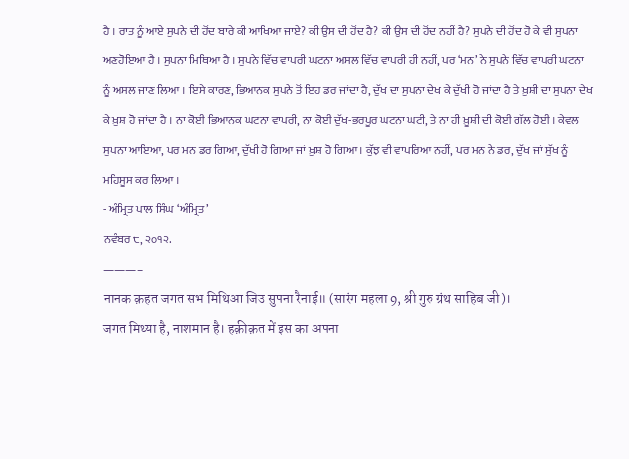ਹੈ । ਰਾਤ ਨੂੰ ਆਏ ਸੁਪਨੇ ਦੀ ਹੋਂਦ ਬਾਰੇ ਕੀ ਆਖਿਆ ਜਾਏ? ਕੀ ਉਸ ਦੀ ਹੋਂਦ ਹੈ? ਕੀ ਉਸ ਦੀ ਹੋਂਦ ਨਹੀਂ ਹੈ? ਸੁਪਨੇ ਦੀ ਹੋਂਦ ਹੋ ਕੇ ਵੀ ਸੁਪਨਾ ਅਣਹੋਇਆ ਹੈ । ਸੁਪਨਾ ਮਿਥਿਆ ਹੈ । ਸੁਪਨੇ ਵਿੱਚ ਵਾਪਰੀ ਘਟਨਾ ਅਸਲ ਵਿੱਚ ਵਾਪਰੀ ਹੀ ਨਹੀਂ, ਪਰ ‘ਮਨ’ ਨੇ ਸੁਪਨੇ ਵਿੱਚ ਵਾਪਰੀ ਘਟਨਾ ਨੂੰ ਅਸਲ ਜਾਣ ਲਿਆ । ਇਸੇ ਕਾਰਣ, ਭਿਆਨਕ ਸੁਪਨੇ ਤੋਂ ਇਹ ਡਰ ਜਾਂਦਾ ਹੈ, ਦੁੱਖ ਦਾ ਸੁਪਨਾ ਦੇਖ ਕੇ ਦੁੱਖੀ ਹੋ ਜਾਂਦਾ ਹੈ ਤੇ ਖ਼ੁਸ਼ੀ ਦਾ ਸੁਪਨਾ ਦੇਖ ਕੇ ਖ਼ੁਸ਼ ਹੋ ਜਾਂਦਾ ਹੈ । ਨਾ ਕੋਈ ਭਿਆਨਕ ਘਟਨਾ ਵਾਪਰੀ, ਨਾ ਕੋਈ ਦੁੱਖ-ਭਰਪੂਰ ਘਟਨਾ ਘਟੀ, ਤੇ ਨਾ ਹੀ ਖ਼ੂਸ਼ੀ ਦੀ ਕੋਈ ਗੱਲ ਹੋਈ । ਕੇਵਲ ਸੁਪਨਾ ਆਇਆ, ਪਰ ਮਨ ਡਰ ਗਿਆ, ਦੁੱਖੀ ਹੋ ਗਿਆ ਜਾਂ ਖ਼ੁਸ਼ ਹੋ ਗਿਆ । ਕੁੱਝ ਵੀ ਵਾਪਰਿਆ ਨਹੀਂ, ਪਰ ਮਨ ਨੇ ਡਰ, ਦੁੱਖ ਜਾਂ ਸੁੱਖ ਨੂੰ ਮਹਿਸੂਸ ਕਰ ਲਿਆ ।
- ਅੰਮ੍ਰਿਤ ਪਾਲ ਸਿੰਘ ‘ਅੰਮ੍ਰਿਤ’
ਨਵੰਬਰ ੮, ੨੦੧੨.
———–
नानक क़हत जगत सभ मिथिआ जिउ सुपना रैनाई॥ (सारंग महला 9, श्री गुरु ग्रंथ साहिब जी)।
जगत मिथ्या है, नाशमान है। हक़ीक़त में इस का अपना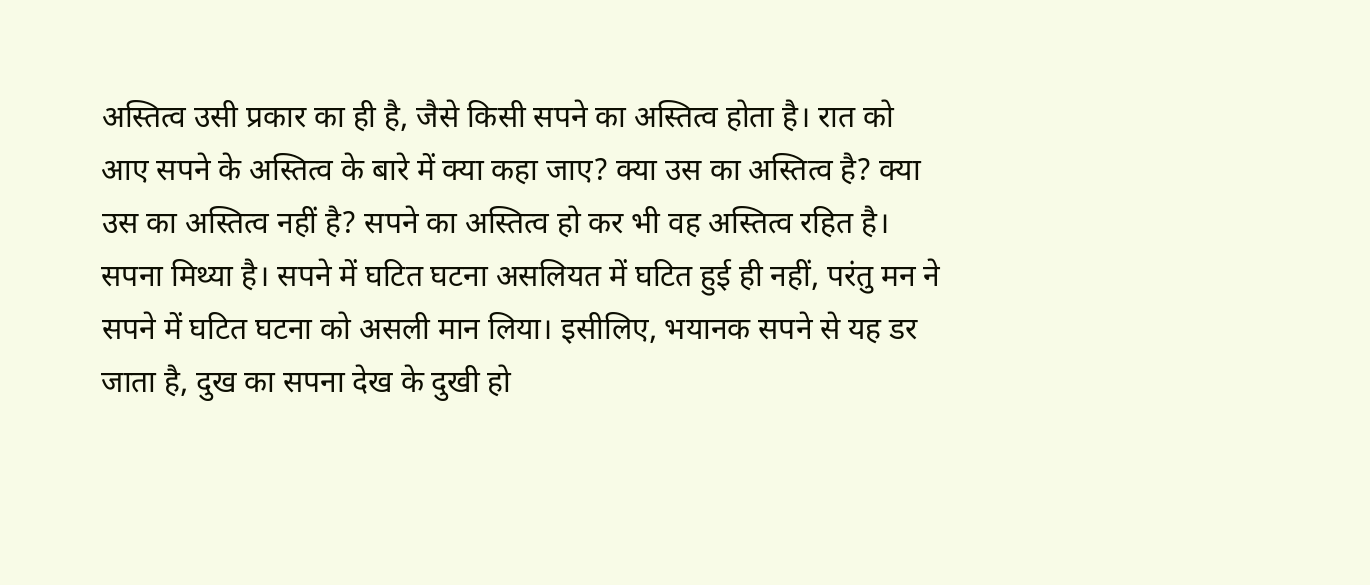अस्तित्व उसी प्रकार का ही है, जैसे किसी सपने का अस्तित्व होता है। रात को आए सपने के अस्तित्व के बारे में क्या कहा जाए? क्या उस का अस्तित्व है? क्या उस का अस्तित्व नहीं है? सपने का अस्तित्व हो कर भी वह अस्तित्व रहित है। सपना मिथ्या है। सपने में घटित घटना असलियत में घटित हुई ही नहीं, परंतु मन ने सपने में घटित घटना को असली मान लिया। इसीलिए, भयानक सपने से यह डर जाता है, दुख का सपना देख के दुखी हो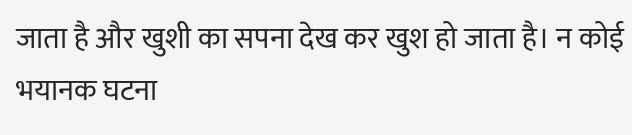जाता है और खुशी का सपना देख कर खुश हो जाता है। न कोई भयानक घटना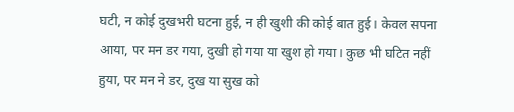घटी, न कोई दुखभरी घटना हुई, न ही खुशी की कोई बात हुई। केवल सपना आया, पर मन डर गया, दुखी हो गया या खुश हो गया। कुछ भी घटित नहीं हुया, पर मन ने डर, दुख या सुख को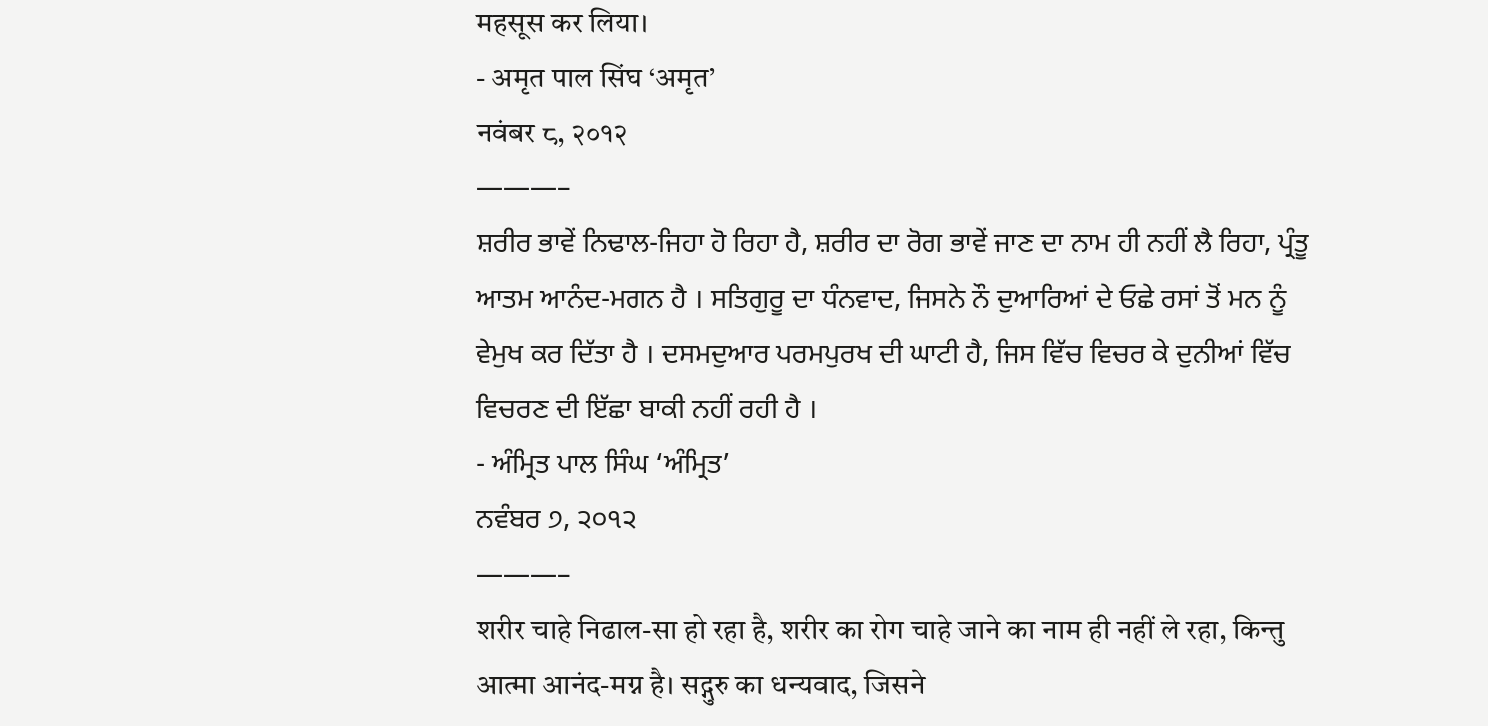महसूस कर लिया।
- अमृत पाल सिंघ ‘अमृत’
नवंबर ८, २०१२
———–
ਸ਼ਰੀਰ ਭਾਵੇਂ ਨਿਢਾਲ-ਜਿਹਾ ਹੋ ਰਿਹਾ ਹੈ, ਸ਼ਰੀਰ ਦਾ ਰੋਗ ਭਾਵੇਂ ਜਾਣ ਦਾ ਨਾਮ ਹੀ ਨਹੀਂ ਲੈ ਰਿਹਾ, ਪ੍ਰੰਤੂ ਆਤਮ ਆਨੰਦ-ਮਗਨ ਹੈ । ਸਤਿਗੁਰੂ ਦਾ ਧੰਨਵਾਦ, ਜਿਸਨੇ ਨੌ ਦੁਆਰਿਆਂ ਦੇ ਓਛੇ ਰਸਾਂ ਤੋਂ ਮਨ ਨੂੰ ਵੇਮੁਖ ਕਰ ਦਿੱਤਾ ਹੈ । ਦਸਮਦੁਆਰ ਪਰਮਪੁਰਖ ਦੀ ਘਾਟੀ ਹੈ, ਜਿਸ ਵਿੱਚ ਵਿਚਰ ਕੇ ਦੁਨੀਆਂ ਵਿੱਚ ਵਿਚਰਣ ਦੀ ਇੱਛਾ ਬਾਕੀ ਨਹੀਂ ਰਹੀ ਹੈ ।
- ਅੰਮ੍ਰਿਤ ਪਾਲ ਸਿੰਘ ‘ਅੰਮ੍ਰਿਤ’
ਨਵੰਬਰ ੭, ੨੦੧੨
———–
शरीर चाहे निढाल-सा हो रहा है, शरीर का रोग चाहे जाने का नाम ही नहीं ले रहा, किन्तु आत्मा आनंद-मग्न है। सद्गुरु का धन्यवाद, जिसने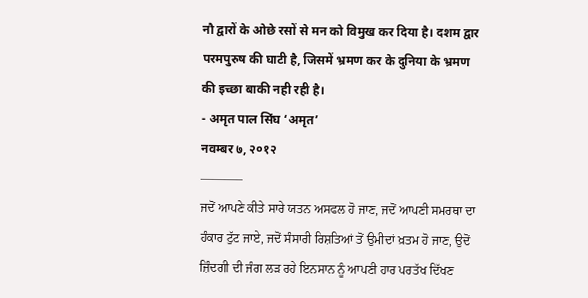नौ द्वारों के ओछे रसों से मन को विमुख कर दिया है। दशम द्वार परमपुरुष की घाटी है, जिसमें भ्रमण कर के दुनिया के भ्रमण की इच्छा बाकी नही रही है।
- अमृत पाल सिंघ ‘अमृत’
नवम्बर ७, २०१२
———–
ਜਦੋਂ ਆਪਣੇ ਕੀਤੇ ਸਾਰੇ ਯਤਨ ਅਸਫਲ ਹੋ ਜਾਣ, ਜਦੋਂ ਆਪਣੀ ਸਮਰਥਾ ਦਾ ਹੰਕਾਰ ਟੁੱਟ ਜਾਏ, ਜਦੋਂ ਸੰਸਾਰੀ ਰਿਸ਼ਤਿਆਂ ਤੋਂ ਉਮੀਦਾਂ ਖ਼ਤਮ ਹੋ ਜਾਣ, ਉਦੋਂ ਜ਼ਿੰਦਗੀ ਦੀ ਜੰਗ ਲੜ ਰਹੇ ਇਨਸਾਨ ਨੂੰ ਆਪਣੀ ਹਾਰ ਪਰਤੱਖ ਦਿੱਖਣ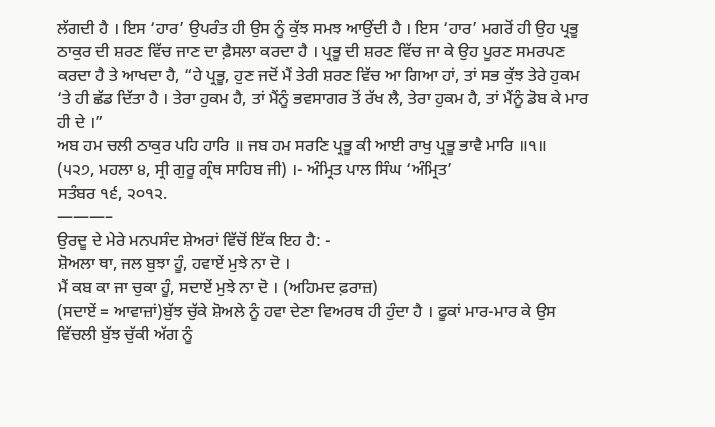ਲੱਗਦੀ ਹੈ । ਇਸ ‘ਹਾਰ’ ਉਪਰੰਤ ਹੀ ਉਸ ਨੂੰ ਕੁੱਝ ਸਮਝ ਆਉਂਦੀ ਹੈ । ਇਸ ‘ਹਾਰ’ ਮਗਰੋਂ ਹੀ ਉਹ ਪ੍ਰਭੂ ਠਾਕੁਰ ਦੀ ਸ਼ਰਣ ਵਿੱਚ ਜਾਣ ਦਾ ਫ਼ੈਸਲਾ ਕਰਦਾ ਹੈ । ਪ੍ਰਭੂ ਦੀ ਸ਼ਰਣ ਵਿੱਚ ਜਾ ਕੇ ਉਹ ਪੂਰਣ ਸਮਰਪਣ ਕਰਦਾ ਹੈ ਤੇ ਆਖਦਾ ਹੈ, “ਹੇ ਪ੍ਰਭੂ, ਹੁਣ ਜਦੋਂ ਮੈਂ ਤੇਰੀ ਸ਼ਰਣ ਵਿੱਚ ਆ ਗਿਆ ਹਾਂ, ਤਾਂ ਸਭ ਕੁੱਝ ਤੇਰੇ ਹੁਕਮ ‘ਤੇ ਹੀ ਛੱਡ ਦਿੱਤਾ ਹੈ । ਤੇਰਾ ਹੁਕਮ ਹੈ, ਤਾਂ ਮੈਂਨੂੰ ਭਵਸਾਗਰ ਤੋਂ ਰੱਖ ਲੈ, ਤੇਰਾ ਹੁਕਮ ਹੈ, ਤਾਂ ਮੈਂਨੂੰ ਡੋਬ ਕੇ ਮਾਰ ਹੀ ਦੇ ।”
ਅਬ ਹਮ ਚਲੀ ਠਾਕੁਰ ਪਹਿ ਹਾਰਿ ॥ ਜਬ ਹਮ ਸਰਣਿ ਪ੍ਰਭੂ ਕੀ ਆਈ ਰਾਖੁ ਪ੍ਰਭੂ ਭਾਵੈ ਮਾਰਿ ॥੧॥
(੫੨੭, ਮਹਲਾ ੪, ਸ੍ਰੀ ਗੁਰੂ ਗ੍ਰੰਥ ਸਾਹਿਬ ਜੀ) ।- ਅੰਮ੍ਰਿਤ ਪਾਲ ਸਿੰਘ ‘ਅੰਮ੍ਰਿਤ’
ਸਤੰਬਰ ੧੬, ੨੦੧੨.
———–
ਉਰਦੂ ਦੇ ਮੇਰੇ ਮਨਪਸੰਦ ਸ਼ੇਅਰਾਂ ਵਿੱਚੋਂ ਇੱਕ ਇਹ ਹੈ: -
ਸ਼ੋਅਲਾ ਥਾ, ਜਲ ਬੁਝਾ ਹੂੰ, ਹਵਾਏਂ ਮੁਝੇ ਨਾ ਦੋ ।
ਮੈਂ ਕਬ ਕਾ ਜਾ ਚੁਕਾ ਹੂੰ, ਸਦਾਏਂ ਮੁਝੇ ਨਾ ਦੋ । (ਅਹਿਮਦ ਫ਼ਰਾਜ਼)
(ਸਦਾਏਂ = ਆਵਾਜ਼ਾਂ)ਬੁੱਝ ਚੁੱਕੇ ਸ਼ੋਅਲੇ ਨੂੰ ਹਵਾ ਦੇਣਾ ਵਿਅਰਥ ਹੀ ਹੁੰਦਾ ਹੈ । ਫੂਕਾਂ ਮਾਰ-ਮਾਰ ਕੇ ਉਸ ਵਿੱਚਲੀ ਬੁੱਝ ਚੁੱਕੀ ਅੱਗ ਨੂੰ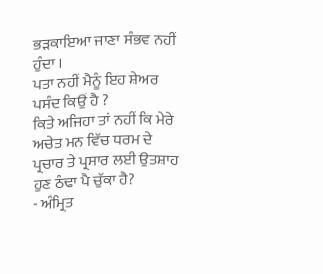ਭੜਕਾਇਆ ਜਾਣਾ ਸੰਭਵ ਨਹੀਂ ਹੁੰਦਾ ।
ਪਤਾ ਨਹੀਂ ਮੈਨੂੰ ਇਹ ਸ਼ੇਅਰ ਪਸੰਦ ਕਿਉਂ ਹੈ ?
ਕਿਤੇ ਅਜਿਹਾ ਤਾਂ ਨਹੀਂ ਕਿ ਮੇਰੇ ਅਚੇਤ ਮਨ ਵਿੱਚ ਧਰਮ ਦੇ ਪ੍ਰਚਾਰ ਤੇ ਪ੍ਰਸਾਰ ਲਈ ਉਤਸ਼ਾਹ ਹੁਣ ਠੰਢਾ ਪੈ ਚੁੱਕਾ ਹੈ?
- ਅੰਮ੍ਰਿਤ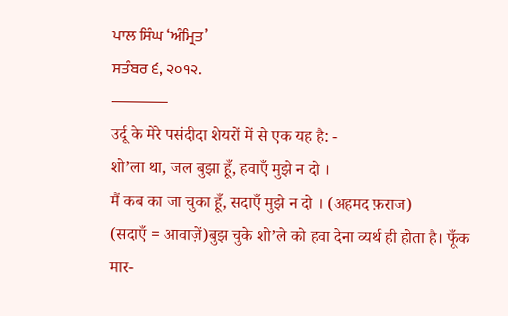ਪਾਲ ਸਿੰਘ ‘ਅੰਮ੍ਰਿਤ’
ਸਤੰਬਰ ੬, ੨੦੧੨.
———–
उर्दू के मेरे पसंदीदा शेयरों में से एक यह है: -
शो’ला था, जल बुझा हूँ, हवाएँ मुझे न दो ।
मैं कब का जा चुका हूँ, सदाएँ मुझे न दो । (अहमद फ़राज)
(सदाएँ = आवाज़ें)बुझ चुके शो’ले को हवा देना व्यर्थ ही होता है। फूँक मार-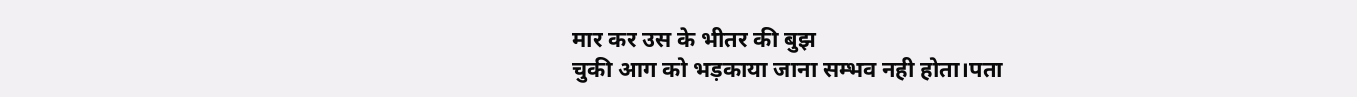मार कर उस के भीतर की बुझ
चुकी आग को भड़काया जाना सम्भव नही होता।पता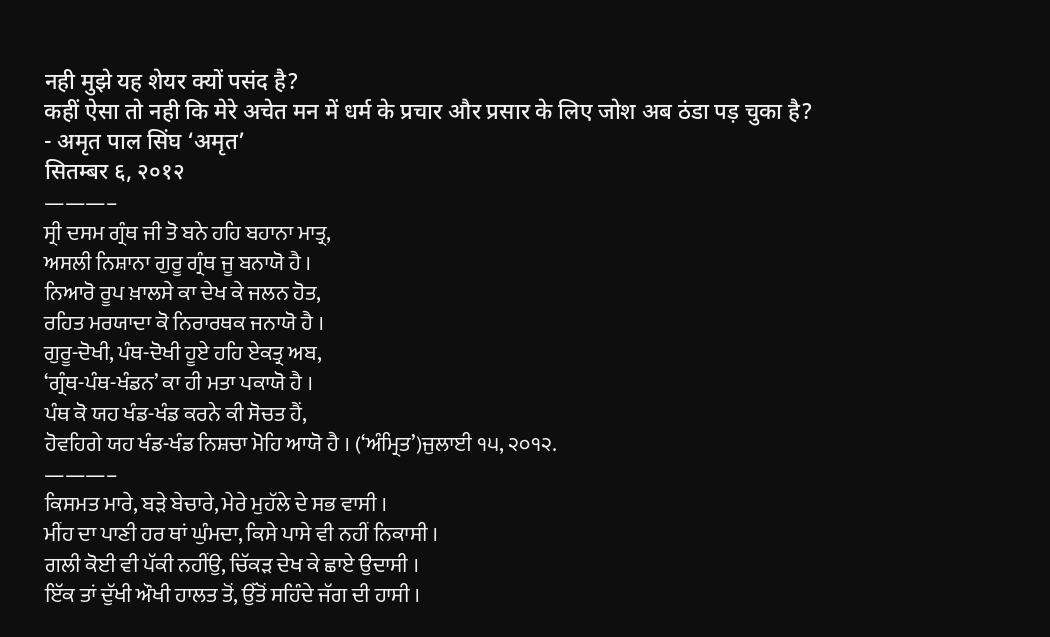नही मुझे यह शेयर क्यों पसंद है?
कहीं ऐसा तो नही कि मेरे अचेत मन में धर्म के प्रचार और प्रसार के लिए जोश अब ठंडा पड़ चुका है?
- अमृत पाल सिंघ ‘अमृत’
सितम्बर ६, २०१२
———–
ਸ੍ਰੀ ਦਸਮ ਗ੍ਰੰਥ ਜੀ ਤੋ ਬਨੇ ਹਹਿ ਬਹਾਨਾ ਮਾਤ੍ਰ,
ਅਸਲੀ ਨਿਸ਼ਾਨਾ ਗੁਰੂ ਗ੍ਰੰਥ ਜੂ ਬਨਾਯੋ ਹੈ ।
ਨਿਆਰੋ ਰੂਪ ਖ਼ਾਲਸੇ ਕਾ ਦੇਖ ਕੇ ਜਲਨ ਹੋਤ,
ਰਹਿਤ ਮਰਯਾਦਾ ਕੋ ਨਿਰਾਰਥਕ ਜਨਾਯੋ ਹੈ ।
ਗੁਰੂ-ਦੋਖੀ, ਪੰਥ-ਦੋਖੀ ਹੂਏ ਹਹਿ ਏਕਤ੍ਰ ਅਬ,
‘ਗ੍ਰੰਥ-ਪੰਥ-ਖੰਡਨ’ ਕਾ ਹੀ ਮਤਾ ਪਕਾਯੋ ਹੈ ।
ਪੰਥ ਕੋ ਯਹ ਖੰਡ-ਖੰਡ ਕਰਨੇ ਕੀ ਸੋਚਤ ਹੈਂ,
ਹੋਵਹਿਗੇ ਯਹ ਖੰਡ-ਖੰਡ ਨਿਸ਼ਚਾ ਮੋਹਿ ਆਯੋ ਹੈ । (‘ਅੰਮ੍ਰਿਤ’)ਜੁਲਾਈ ੧੫, ੨੦੧੨.
———–
ਕਿਸਮਤ ਮਾਰੇ, ਬੜੇ ਬੇਚਾਰੇ, ਮੇਰੇ ਮੁਹੱਲੇ ਦੇ ਸਭ ਵਾਸੀ ।
ਮੀਂਹ ਦਾ ਪਾਣੀ ਹਰ ਥਾਂ ਘੁੰਮਦਾ, ਕਿਸੇ ਪਾਸੇ ਵੀ ਨਹੀਂ ਨਿਕਾਸੀ ।
ਗਲੀ ਕੋਈ ਵੀ ਪੱਕੀ ਨਹੀਂਉ, ਚਿੱਕੜ ਦੇਖ ਕੇ ਛਾਏ ਉਦਾਸੀ ।
ਇੱਕ ਤਾਂ ਦੁੱਖੀ ਔਖੀ ਹਾਲਤ ਤੋਂ, ਉੱਤੋਂ ਸਹਿੰਦੇ ਜੱਗ ਦੀ ਹਾਸੀ ।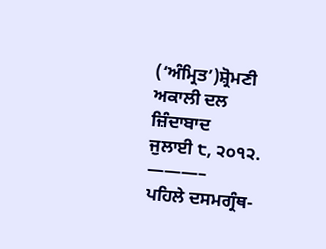(‘ਅੰਮ੍ਰਿਤ’)ਸ਼੍ਰੋਮਣੀ ਅਕਾਲੀ ਦਲ ਜ਼ਿੰਦਾਬਾਦ
ਜੁਲਾਈ ੮, ੨੦੧੨.
———–
ਪਹਿਲੇ ਦਸਮਗ੍ਰੰਥ-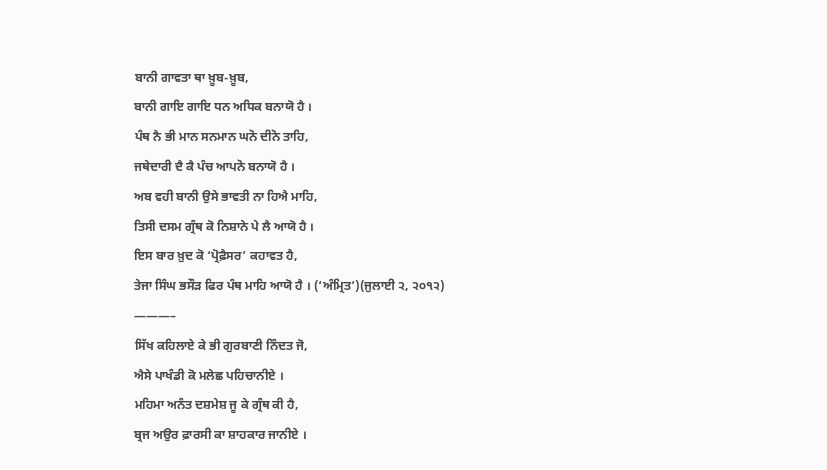ਬਾਨੀ ਗਾਵਤਾ ਥਾ ਖ਼ੂਬ-ਖ਼ੂਬ,
ਬਾਨੀ ਗਾਇ ਗਾਇ ਧਨ ਅਧਿਕ ਬਨਾਯੋ ਹੈ ।
ਪੰਥ ਨੈ ਭੀ ਮਾਨ ਸਨਮਾਨ ਘਨੋ ਦੀਨੋ ਤਾਹਿ,
ਜਥੇਦਾਰੀ ਦੈ ਕੈ ਪੰਚ ਆਪਨੋ ਬਨਾਯੋ ਹੈ ।
ਅਬ ਵਹੀ ਬਾਨੀ ਉਸੇ ਭਾਵਤੀ ਨਾ ਹਿਐ ਮਾਹਿ,
ਤਿਸੀ ਦਸਮ ਗ੍ਰੰਥ ਕੋ ਨਿਸ਼ਾਨੇ ਪੇ ਲੈ ਆਯੋ ਹੈ ।
ਇਸ ਬਾਰ ਖ਼ੁਦ ਕੋ ‘ਪ੍ਰੋਫ਼ੈਸਰ’ ਕਹਾਵਤ ਹੈ,
ਤੇਜਾ ਸਿੰਘ ਭਸੌੜ ਫਿਰ ਪੰਥ ਮਾਹਿ ਆਯੋ ਹੈ । (‘ਅੰਮ੍ਰਿਤ’)(ਜੁਲਾਈ ੨, ੨੦੧੨)
———–
ਸਿੱਖ ਕਹਿਲਾਏ ਕੇ ਭੀ ਗੁਰਬਾਣੀ ਨਿੰਦਤ ਜੋ,
ਐਸੇ ਪਾਖੰਡੀ ਕੋ ਮਲੇਛ ਪਹਿਚਾਨੀਏ ।
ਮਹਿਮਾ ਅਨੰਤ ਦਸ਼ਮੇਸ਼ ਜੂ ਕੇ ਗ੍ਰੰਥ ਕੀ ਹੈ,
ਬ੍ਰਜ ਅਉਰ ਫ਼ਾਰਸੀ ਕਾ ਸ਼ਾਹਕਾਰ ਜਾਨੀਏ ।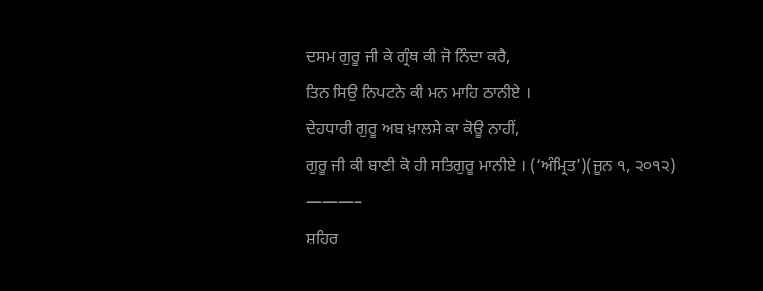ਦਸਮ ਗੁਰੂ ਜੀ ਕੇ ਗ੍ਰੰਥ ਕੀ ਜੋ ਨਿੰਦਾ ਕਰੈ,
ਤਿਨ ਸਿਉ ਨਿਪਟਨੇ ਕੀ ਮਨ ਮਾਹਿ ਠਾਨੀਏ ।
ਦੇਹਧਾਰੀ ਗੁਰੂ ਅਬ ਖ਼ਾਲਸੇ ਕਾ ਕੋਊ ਨਾਹੀਂ,
ਗੁਰੂ ਜੀ ਕੀ ਬਾਣੀ ਕੋ ਹੀ ਸਤਿਗੁਰੂ ਮਾਨੀਏ । (‘ਅੰਮ੍ਰਿਤ’)(ਜੂਨ ੧, ੨੦੧੨)
———–
ਸ਼ਹਿਰ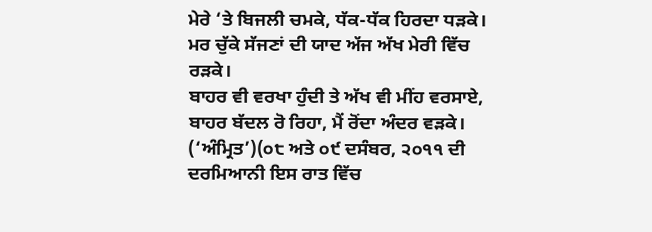ਮੇਰੇ ‘ਤੇ ਬਿਜਲੀ ਚਮਕੇ, ਧੱਕ-ਧੱਕ ਹਿਰਦਾ ਧੜਕੇ।
ਮਰ ਚੁੱਕੇ ਸੱਜਣਾਂ ਦੀ ਯਾਦ ਅੱਜ ਅੱਖ ਮੇਰੀ ਵਿੱਚ ਰੜਕੇ।
ਬਾਹਰ ਵੀ ਵਰਖਾ ਹੁੰਦੀ ਤੇ ਅੱਖ ਵੀ ਮੀਂਹ ਵਰਸਾਏ,
ਬਾਹਰ ਬੱਦਲ ਰੋ ਰਿਹਾ, ਮੈਂ ਰੋਂਦਾ ਅੰਦਰ ਵੜਕੇ। (‘ਅੰਮ੍ਰਿਤ’)(੦੮ ਅਤੇ ੦੯ ਦਸੰਬਰ, ੨੦੧੧ ਦੀ ਦਰਮਿਆਨੀ ਇਸ ਰਾਤ ਵਿੱਚ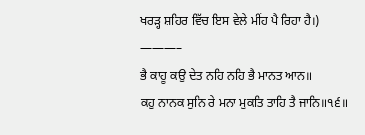ਖਰੜ੍ਹ ਸ਼ਹਿਰ ਵਿੱਚ ਇਸ ਵੇਲੇ ਮੀਂਹ ਪੈ ਰਿਹਾ ਹੈ।)
———–
ਭੈ ਕਾਹੂ ਕਉ ਦੇਤ ਨਹਿ ਨਹਿ ਭੈ ਮਾਨਤ ਆਨ॥
ਕਹੁ ਨਾਨਕ ਸੁਨਿ ਰੇ ਮਨਾ ਮੁਕਤਿ ਤਾਹਿ ਤੈ ਜਾਨਿ॥੧੬॥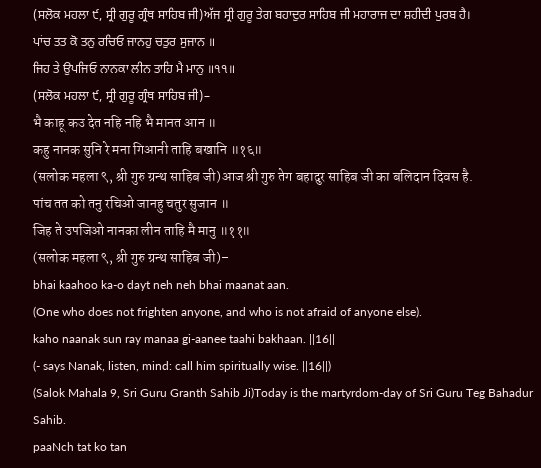(ਸਲੋਕ ਮਹਲਾ ੯, ਸ੍ਰੀ ਗੁਰੂ ਗ੍ਰੰਥ ਸਾਹਿਬ ਜੀ)ਅੱਜ ਸ੍ਰੀ ਗੁਰੂ ਤੇਗ ਬਹਾਦੁਰ ਸਾਹਿਬ ਜੀ ਮਹਾਰਾਜ ਦਾ ਸ਼ਹੀਦੀ ਪੁਰਬ ਹੈ।
ਪਾਂਚ ਤਤ ਕੋ ਤਨੁ ਰਚਿਓ ਜਾਨਹੁ ਚਤੁਰ ਸੁਜਾਨ ॥
ਜਿਹ ਤੇ ਉਪਜਿਓ ਨਾਨਕਾ ਲੀਨ ਤਾਹਿ ਮੈ ਮਾਨੁ ॥੧੧॥
(ਸਲੋਕ ਮਹਲਾ ੯, ਸ੍ਰੀ ਗੁਰੂ ਗ੍ਰੰਥ ਸਾਹਿਬ ਜੀ)–
भै काहू कउ देत नहि नहि भै मानत आन ॥
कहु नानक सुनि रे मना गिआनी ताहि बखानि ॥१६॥
(सलोक महला ९, श्री गुरु ग्रन्थ साहिब जी)आज श्री गुरु तेग बहादुर साहिब जी का बलिदान दिवस है.
पांच तत को तनु रचिओ जानहु चतुर सुजान ॥
जिह ते उपजिओ नानका लीन ताहि मै मानु ॥११॥
(सलोक महला ९, श्री गुरु ग्रन्थ साहिब जी)–
bhai kaahoo ka-o dayt neh neh bhai maanat aan.
(One who does not frighten anyone, and who is not afraid of anyone else).
kaho naanak sun ray manaa gi-aanee taahi bakhaan. ||16||
(- says Nanak, listen, mind: call him spiritually wise. ||16||)
(Salok Mahala 9, Sri Guru Granth Sahib Ji)Today is the martyrdom-day of Sri Guru Teg Bahadur Sahib.
paaNch tat ko tan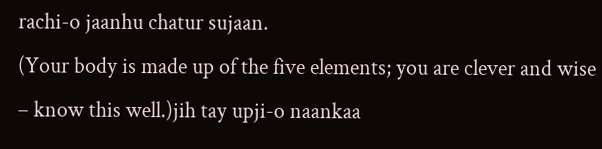rachi-o jaanhu chatur sujaan.
(Your body is made up of the five elements; you are clever and wise – know this well.)jih tay upji-o naankaa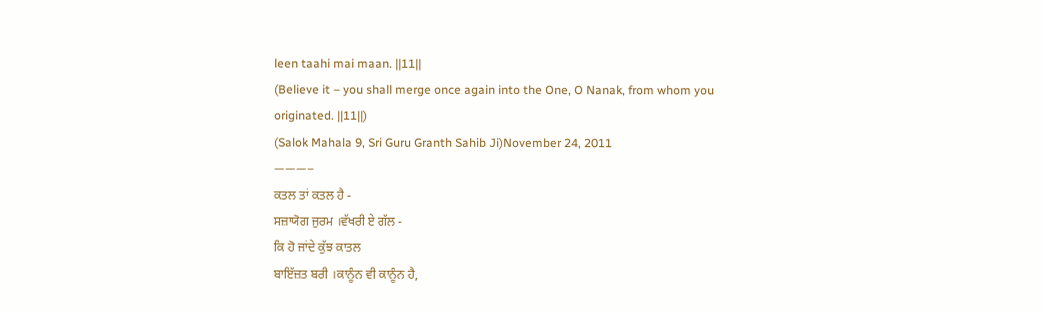leen taahi mai maan. ||11||
(Believe it – you shall merge once again into the One, O Nanak, from whom you originated. ||11||)
(Salok Mahala 9, Sri Guru Granth Sahib Ji)November 24, 2011
———–
ਕਤਲ ਤਾਂ ਕਤਲ ਹੈ -
ਸਜ਼ਾਯੋਗ ਜੁਰਮ ।ਵੱਖਰੀ ਏ ਗੱਲ -
ਕਿ ਹੋ ਜਾਂਦੇ ਕੁੱਝ ਕਾਤਲ
ਬਾਇੱਜ਼ਤ ਬਰੀ ।ਕਾਨੂੰਨ ਵੀ ਕਾਨੂੰਨ ਹੈ,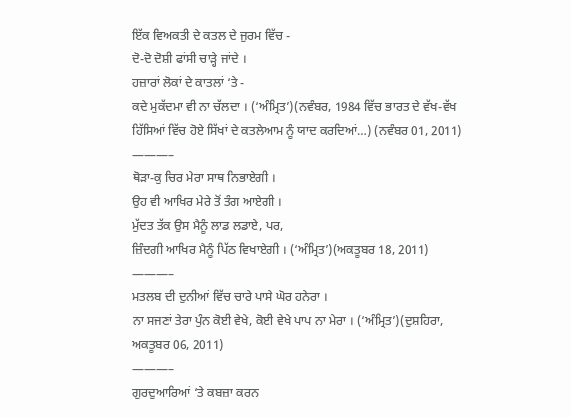ਇੱਕ ਵਿਅਕਤੀ ਦੇ ਕਤਲ ਦੇ ਜੁਰਮ ਵਿੱਚ -
ਦੋ-ਦੋ ਦੋਸ਼ੀ ਫਾਂਸੀ ਚਾੜ੍ਹੇ ਜਾਂਦੇ ।
ਹਜ਼ਾਰਾਂ ਲੋਕਾਂ ਦੇ ਕਾਤਲਾਂ ‘ਤੇ -
ਕਦੇ ਮੁਕੱਦਮਾ ਵੀ ਨਾ ਚੱਲਦਾ । (‘ਅੰਮ੍ਰਿਤ’)(ਨਵੰਬਰ, 1984 ਵਿੱਚ ਭਾਰਤ ਦੇ ਵੱਖ-ਵੱਖ ਹਿੱਸਿਆਂ ਵਿੱਚ ਹੋਏ ਸਿੱਖਾਂ ਦੇ ਕਤਲੇਆਮ ਨੂੰ ਯਾਦ ਕਰਦਿਆਂ…) (ਨਵੰਬਰ 01, 2011)
———–
ਥੋੜਾ-ਕੁ ਚਿਰ ਮੇਰਾ ਸਾਥ ਨਿਭਾਏਗੀ ।
ਉਹ ਵੀ ਆਖਿਰ ਮੇਰੇ ਤੋਂ ਤੰਗ ਆਏਗੀ ।
ਮੁੱਦਤ ਤੱਕ ਉਸ ਮੈਨੂੰ ਲਾਡ ਲਡਾਏ, ਪਰ,
ਜ਼ਿੰਦਗੀ ਆਖਿਰ ਮੈਨੂੰ ਪਿੱਠ ਵਿਖਾਏਗੀ । (‘ਅੰਮ੍ਰਿਤ’)(ਅਕਤੂਬਰ 18, 2011)
———–
ਮਤਲਬ ਦੀ ਦੁਨੀਆਂ ਵਿੱਚ ਚਾਰੇ ਪਾਸੇ ਘੋਰ ਹਨੇਰਾ ।
ਨਾ ਸਜਣਾਂ ਤੇਰਾ ਪੁੰਨ ਕੋਈ ਵੇਖੇ, ਕੋਈ ਵੇਖੇ ਪਾਪ ਨਾ ਮੇਰਾ । (‘ਅੰਮ੍ਰਿਤ’)(ਦੁਸ਼ਹਿਰਾ, ਅਕਤੂਬਰ 06, 2011)
———–
ਗੁਰਦੁਆਰਿਆਂ ‘ਤੇ ਕਬਜ਼ਾ ਕਰਨ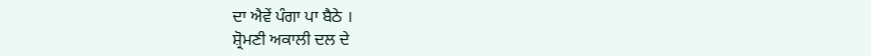ਦਾ ਐਵੇਂ ਪੰਗਾ ਪਾ ਬੈਠੇ ।
ਸ਼੍ਰੋਮਣੀ ਅਕਾਲੀ ਦਲ ਦੇ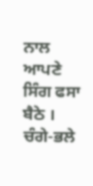ਨਾਲ ਆਪਣੇ ਸਿੰਗ ਫਸਾ ਬੈਠੇ ।
ਚੰਗੇ-ਭਲੇ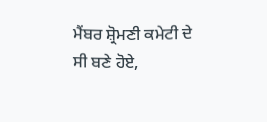ਮੈਂਬਰ ਸ਼੍ਰੋਮਣੀ ਕਮੇਟੀ ਦੇ ਸੀ ਬਣੇ ਹੋਏ,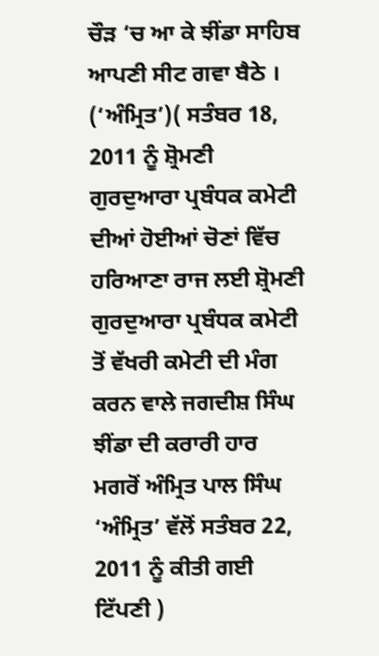ਚੌੜ ‘ਚ ਆ ਕੇ ਝੀਂਡਾ ਸਾਹਿਬ ਆਪਣੀ ਸੀਟ ਗਵਾ ਬੈਠੇ । (‘ਅੰਮ੍ਰਿਤ’)( ਸਤੰਬਰ 18, 2011 ਨੂੰ ਸ਼੍ਰੋਮਣੀ ਗੁਰਦੁਆਰਾ ਪ੍ਰਬੰਧਕ ਕਮੇਟੀ ਦੀਆਂ ਹੋਈਆਂ ਚੋਣਾਂ ਵਿੱਚ ਹਰਿਆਣਾ ਰਾਜ ਲਈ ਸ਼੍ਰੋਮਣੀ ਗੁਰਦੁਆਰਾ ਪ੍ਰਬੰਧਕ ਕਮੇਟੀ ਤੋਂ ਵੱਖਰੀ ਕਮੇਟੀ ਦੀ ਮੰਗ ਕਰਨ ਵਾਲੇ ਜਗਦੀਸ਼ ਸਿੰਘ ਝੀਂਡਾ ਦੀ ਕਰਾਰੀ ਹਾਰ ਮਗਰੋਂ ਅੰਮ੍ਰਿਤ ਪਾਲ ਸਿੰਘ ‘ਅੰਮ੍ਰਿਤ’ ਵੱਲੋਂ ਸਤੰਬਰ 22, 2011 ਨੂੰ ਕੀਤੀ ਗਈ ਟਿੱਪਣੀ )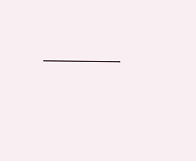———–